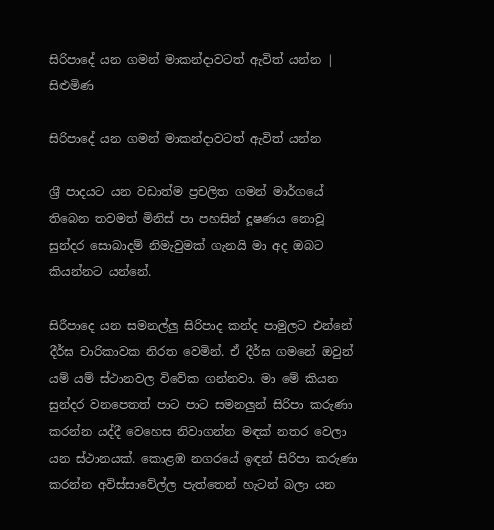සිරිපාදේ යන ගමන් මාකන්දාවටත් ඇවිත් යන්න | සිළුමිණ

සිරිපාදේ යන ගමන් මාකන්දාවටත් ඇවිත් යන්න

ශ්‍ර‍ී පාදයට යන වඩාත්ම ප්‍රචලිත ගමන් මාර්ගයේ තිබෙන තවමත් මිනිස් පා පහසින් දූෂණය නොවූ සුන්දර සොබාදම් නිමැවුමක් ගැනයි මා අද ඔබට කියන්නට යන්නේ.

සිරීපාදෙ යන සමනල්ලු සිරිපාද කන්ද පාමුලට එන්නේ දීර්ඝ චාරිකාවක නිරත‍ වෙමින්. ඒ දීර්ඝ ගමනේ ඔවුන් යම් යම් ස්ථානවල විවේක ගන්නවා. මා මේ කියන සුන්දර වනපෙතත් පාට පාට සමනලුන් සිරිපා කරුණා කරන්න යද්දී වෙහෙස නිවාගන්න මඳක් නතර වෙලා යන ස්ථානයක්. කොළඹ නගරයේ ඉඳන් සිරිපා කරුණා කරන්න අවිස්සාවේල්ල පැත්තෙන් හැටන් බලා යන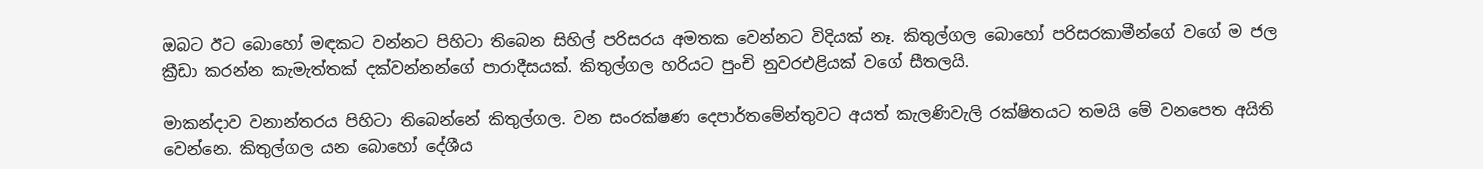ඔබට ඊට බොහෝ මඳකට වන්නට පිහිටා තිබෙන සිහිල් පරිසරය අමතක වෙන්නට විදියක් නෑ. කිතුල්ගල බොහෝ පරිසරකාමීන්ගේ වගේ ම ජල ක්‍රීඩා කරන්න කැමැත්තක් දක්වන්නන්ගේ පාරාදීසයක්. කිතුල්ගල හරියට පුංචි නුවරඑළියක් වගේ සීතලයි.

මාකන්දාව වනාන්තරය පිහිටා තිබෙන්නේ කිතුල්ගල. වන සංරක්ෂණ දෙපාර්තමේන්තුවට අයත් කැලණිවැලි රක්ෂිතයට තමයි මේ වනපෙත අයිති වෙන්නෙ. කිතුල්ගල යන බොහෝ දේශීය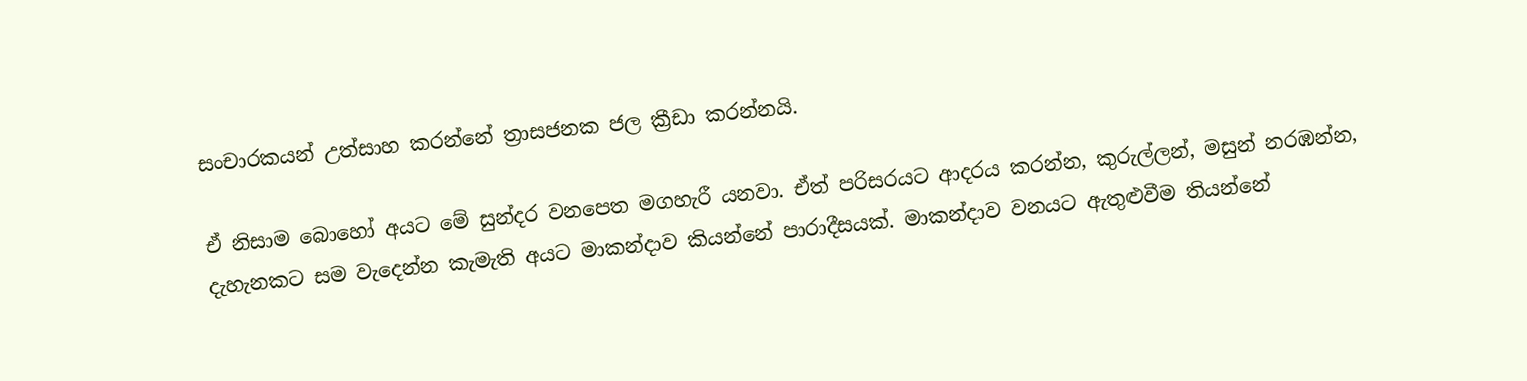සංචාරකයන් උත්සාහ කරන්නේ ත්‍රාසජනක ජල ක්‍රීඩා කරන්නයි.

ඒ නිසාම බොහෝ අයට මේ සුන්දර වනපෙත මගහැරී යනවා. ඒත් පරිසරයට ආදරය කරන්න, කුරුල්ලන්, මසුන් නරඹන්න, දැහැනකට සම වැදෙන්න කැමැති අයට මාකන්දාව කියන්නේ පාරාදීසයක්. මාකන්දාව වනයට ඇතුළුවීම තියන්නේ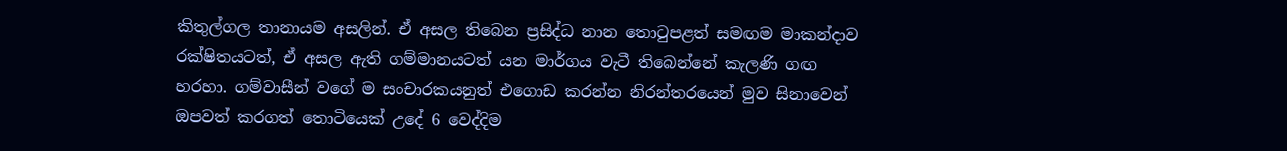කිතුල්ගල තානායම අසලින්. ඒ අසල තිබෙන ප්‍රසිද්ධ නාන තොටුපළත් සමඟම මාකන්දාව රක්ෂිතයටත්, ඒ අසල ඇති ගම්මානයටත් යන මාර්ගය වැටී තිබෙන්නේ කැලණි ගඟ හරහා. ගම්වාසීන් වගේ ම සංචාරකයනුත් එගොඩ කරන්න නිරන්තරයෙන් මුව සිනාවෙන් ඔපවත් කරගත් තොටියෙක් උදේ 6 වෙද්දිම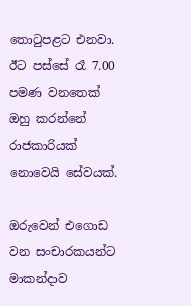තොටුපළට එනවා. ඊට පස්සේ රෑ 7.00 පමණ වනතෙක් ඔහු කරන්නේ රාජකාරියක් නොවෙයි සේවයක්.

ඔරුවෙන් එගොඩ වන සංචාරකයන්ට මාකන්දාව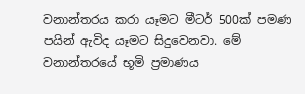වනාන්තරය කරා යෑමට මීටර් 500ක් පමණ පයින් ඇවිද යෑමට සිදුවෙනවා. මේ වනාන්තරයේ භූමි ප්‍රමාණය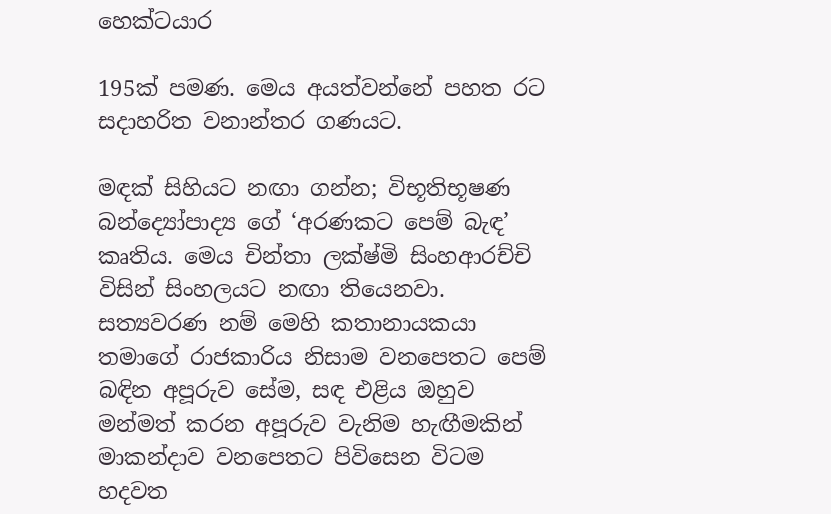හෙක්ටයාර

195ක් පමණ. මෙය අයත්වන්නේ පහත රට සදාහරිත වනාන්තර ගණයට.

මඳක් සිහියට නඟා ගන්න; විභූතිභූෂණ බන්ද්‍යෝපාද්‍ය ගේ ‘අරණකට පෙම් බැඳ’ කෘතිය. මෙය චින්තා ලක්ෂ්මි සිංහආරච්චි විසින් සිංහලයට නඟා තියෙනවා. සත්‍යවරණ නම් මෙහි කතානායකයා තමාගේ රාජකාරිය නිසාම වනපෙතට පෙම් බඳින අපූරුව සේම, සඳ එළිය ඔහුව මන්මත් කරන අපූරුව වැනිම හැඟීමකින් මාකන්දාව වනපෙතට පිවිසෙන විටම හදවත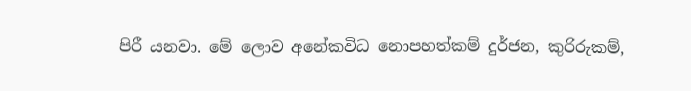පිරී යනවා‍. මේ ලොව අනේකවිධ නොපහත්කම් දුර්ජන, කුරිරුකම්,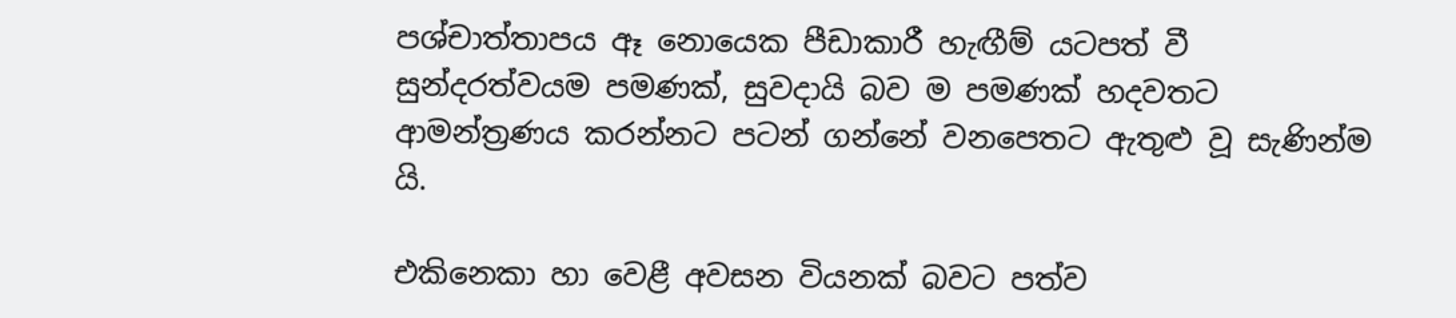පශ්චාත්තාපය ඈ නොයෙක පීඩාකාරී හැ‍ඟීම් යටපත් වී සුන්දරත්වයම පමණක්, සුවදායි බව ම පමණක් හදවතට ආමන්ත්‍රණය කරන්නට පටන් ගන්නේ වනපෙතට ඇතුළු වූ සැණින්ම යි.

එකිනෙකා හා වෙළී අවසන වියනක් බවට පත්ව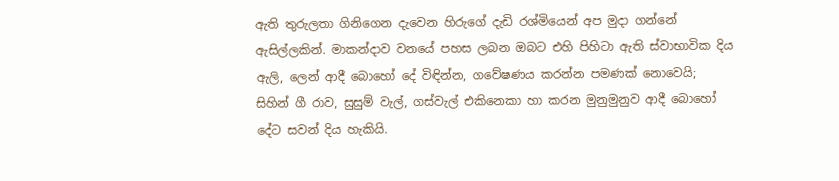ඇති තුරුලතා ගිනිගෙන දැවෙන හිරුගේ දැඩි රශ්මියෙන් අප මුදා ගන්නේ ඇසිල්ලකින්. මාකන්දාව වනයේ පහස ලබන ඔබට එහි පිහිටා ඇති ස්වාභාවික දිය ඇලි, ලෙන් ආදී බොහෝ දේ විඳින්න, ගවේෂණය කරන්න පමණක් නොවෙයි; සිහින් ගී රාව, සුසුම් වැල්, ගස්වැල් එකිනෙකා හා කරන මුනුමුනුව ආදී ‍බොහෝ දේට සවන් දිය හැකියි.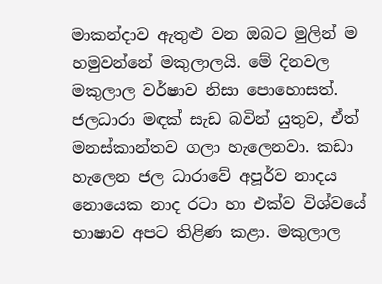මාකන්දාව ඇතුළු වන ඔබට මුලින් ම හමුවන්නේ මකුලාලයි. මේ දිනවල මකුලාල වර්ෂාව නිසා පොහොසත්. ජලධාරා මඳක් සැඩ බවින් යුතුව, ඒත් මනස්කාන්තව ගලා හැලෙනවා. කඩා හැලෙන ජල ධාරාවේ අපූර්ව නාදය නොයෙක නාද රටා හා එක්ව විශ්වයේ භාෂාව අපට තිළිණ කළා. මකුලාල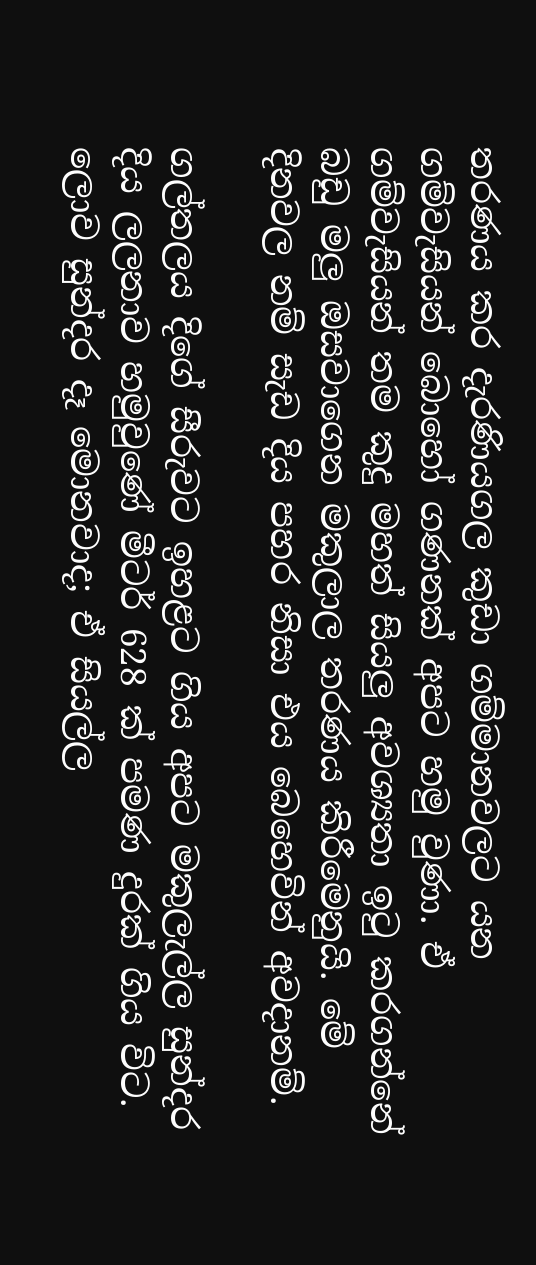තරණය කර දැරණියගල කුඩා ගම්මානවලට යන ගම්වැසියන් බොහෝ ගණනක් අපට හමු වුණා. ඒ ගම්වැසියන් තම කුදු මහත් සියලු අවශ්‍යතා ඉටු කරගන්නේ බඩු මලු ඔසවාගෙන මකුලාල තරණය කිරීමෙනුයි. මේ දිනවල නම් සැඩ දිය පහර නිසා එය බෙහෙවින් අවදානම්.

ගල්තලය දිගේ සීරුවට ඉහළට ගිය අපට මකුලැල්ල සුන්දර දිය ලලනාව හමුවුණේ මීටර් 628 ක් පමණ දුරක් ගිය විට. ලොව සුන්දර දෑ මොනවාද; ඒ සියල්ල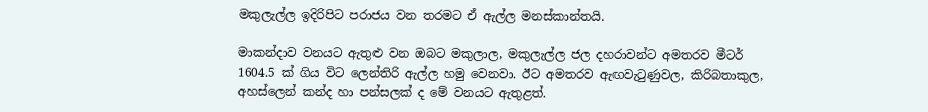මකුලැල්ල ඉදිරිපිට පරාජය වන තරමට ඒ ඇල්ල මනස්කාන්තයි.

මාකන්දාව වනයට ඇතුළු වන ඔබට මකුලාල, මකුලැල්ල ජල දහරාවන්ට අමතරව මීටර් 1604.5 ක් ගිය විට ලෙන්තිරි ඇල්ල හමු වෙනවා. ඊට අමතරව ඇඟවැටුණුවල, කිරිබතාකුල, අහස්ලෙන් කන්ද හා පන්සලක් ද මේ වනයට ඇතුළත්.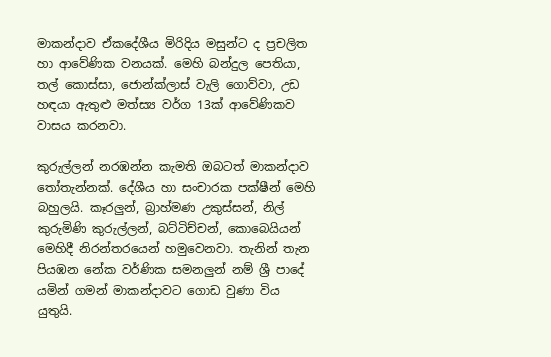මාකන්දාව ඒකදේශීය මිරිදිය මසුන්ට ද ප්‍රචලිත හා ආවේණික වනයක්. මෙහි බන්දුල පෙතියා, තල් කොස්සා, ජොන්ක්ලාස් වැලි ගොව්වා, උඩ හඳයා ඇතුළු මත්ස්‍ය වර්ග 13ක් ආවේණිකව වාසය කරනවා.

කුරුල්ලන් නරඹන්න කැමති ඔබටත් මාකන්දාව තෝතැන්නක්. දේශීය හා සංචාරක පක්ෂීන් මෙහි බහුලයි. කෑරලුන්, බ්‍රාහ්මණ උකුස්සන්, නිල් කුරුමිණි කුරුල්ලන්, බට්ටිච්චන්, කොබෙයියන් මෙහිදී නිරන්තරයෙන් හමුවෙනවා. තැනින් තැන පියඹන නේක වර්ණික සමනලුන් නම් ශ්‍රී පාදේ යමින් ගමන් මාකන්දාවට ගොඩ වුණා විය යුතුයි.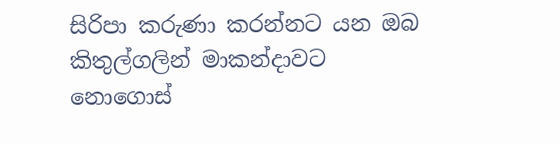සිරිපා කරුණා කරන්නට යන ඔබ කිතුල්ගලින් මාකන්දාවට නොගොස්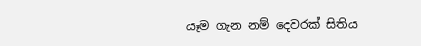යෑම ගැන නම් දෙවරක් සිතිය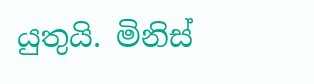යුතුයි‍. මිනිස්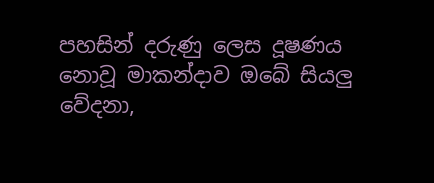පහසින් දරුණු ලෙස දූෂණය නොවූ මාකන්දාව ඔබේ සියලු වේදනා,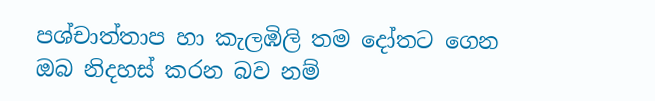පශ්චාත්තාප හා කැලඹිලි තම දෝතට ගෙන ඔබ නිදහස් කරන බව නම්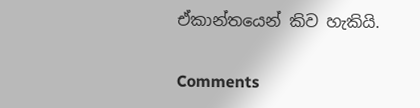ඒකාන්තයෙන් කිව හැකියි.

Comments